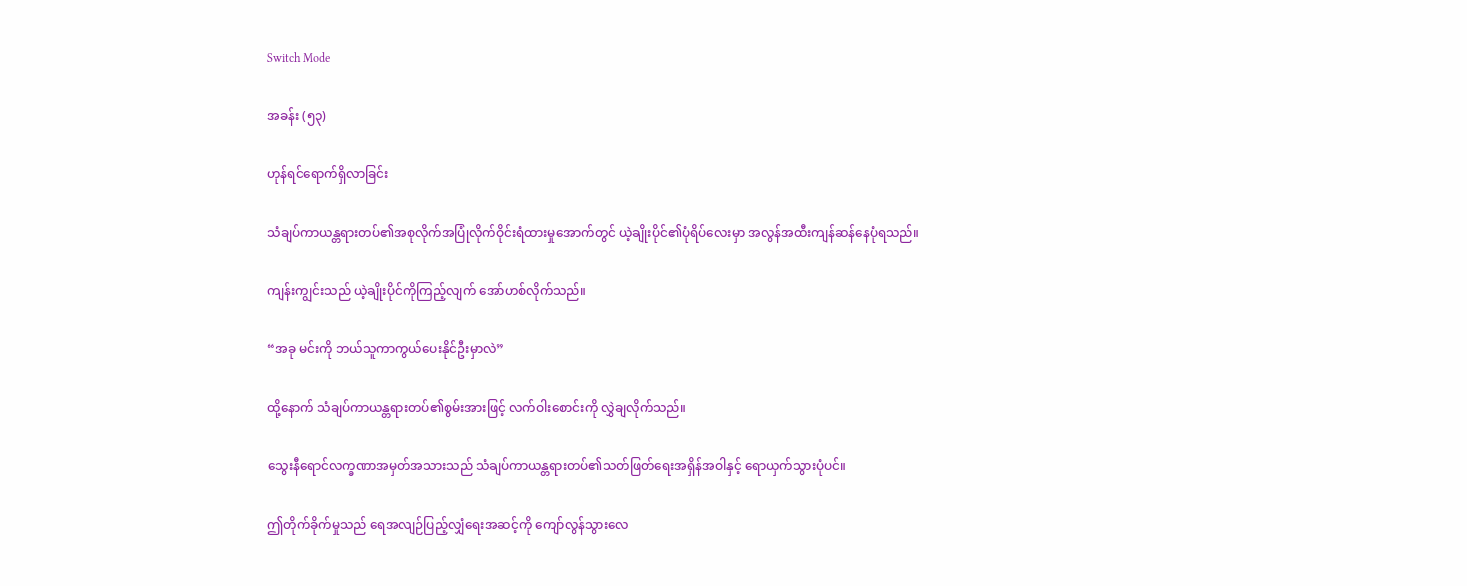Switch Mode

အခန်း (၅၃)

ဟုန်ရင်ရောက်ရှိလာခြင်း

သံချပ်ကာယန္တရားတပ်၏အစုလိုက်အပြုံလိုက်ဝိုင်းရံထားမှုအောက်တွင် ယဲ့ချိုးပိုင်၏ပုံရိပ်လေးမှာ အလွန်အထီးကျန်ဆန်နေပုံရသည်။

ကျန်းကျွင်းသည် ယဲ့ချိုးပိုင်ကိုကြည့်လျက် အော်ဟစ်လိုက်သည်။

“အခု မင်းကို ဘယ်သူကာကွယ်ပေးနိုင်ဦးမှာလဲ”

ထို့နောက် သံချပ်ကာယန္တရားတပ်၏စွမ်းအားဖြင့် လက်ဝါးစောင်းကို လွှဲချလိုက်သည်။

သွေးနီရောင်လက္ခဏာအမှတ်အသားသည် သံချပ်ကာယန္တရားတပ်၏သတ်ဖြတ်ရေးအရှိန်အဝါနှင့် ရောယှက်သွားပုံပင်။

ဤတိုက်ခိုက်မှုသည် ရေအလျဉ်ပြည့်လျှံရေးအဆင့်ကို ကျော်လွန်သွားလေ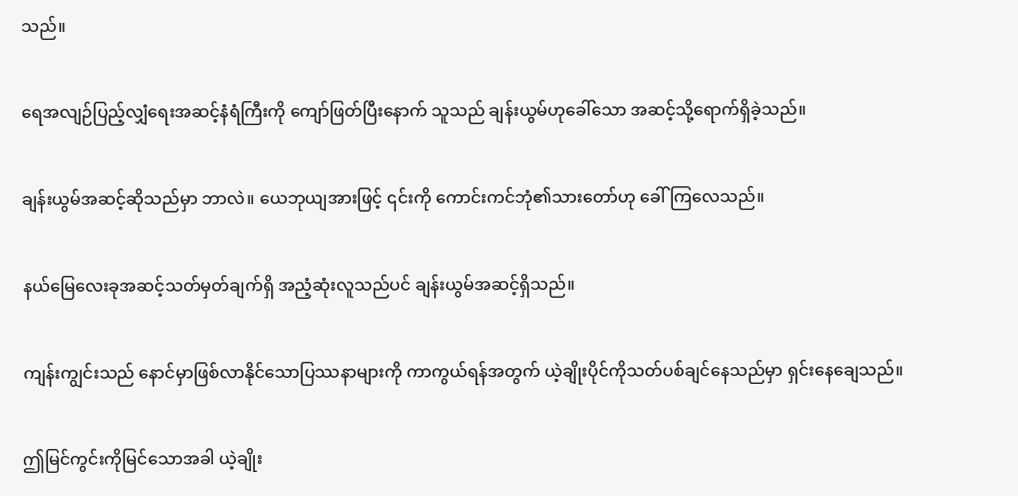သည်။

ရေအလျဉ်ပြည့်လျှံရေးအဆင့်နံရံကြီးကို ကျော်ဖြတ်ပြီးနောက် သူသည် ချန်းယွမ်ဟုခေါ်သော အဆင့်သို့ရောက်ရှိခဲ့သည်။

ချန်းယွမ်အဆင့်ဆိုသည်မှာ ဘာလဲ။ ယေဘုယျအားဖြင့် ၎င်းကို ကောင်းကင်ဘုံ၏သားတော်ဟု ခေါ်ကြလေသည်။

နယ်မြေလေးခုအဆင့်သတ်မှတ်ချက်ရှိ အညံ့ဆုံးလူသည်ပင် ချန်းယွမ်အဆင့်ရှိသည်။

ကျန်းကျွင်းသည် နောင်မှာဖြစ်လာနိုင်သောပြဿနာများကို ကာကွယ်ရန်အတွက် ယဲ့ချိုးပိုင်ကိုသတ်ပစ်ချင်နေသည်မှာ ရှင်းနေချေသည်။

ဤမြင်ကွင်းကိုမြင်သောအခါ ယဲ့ချိုး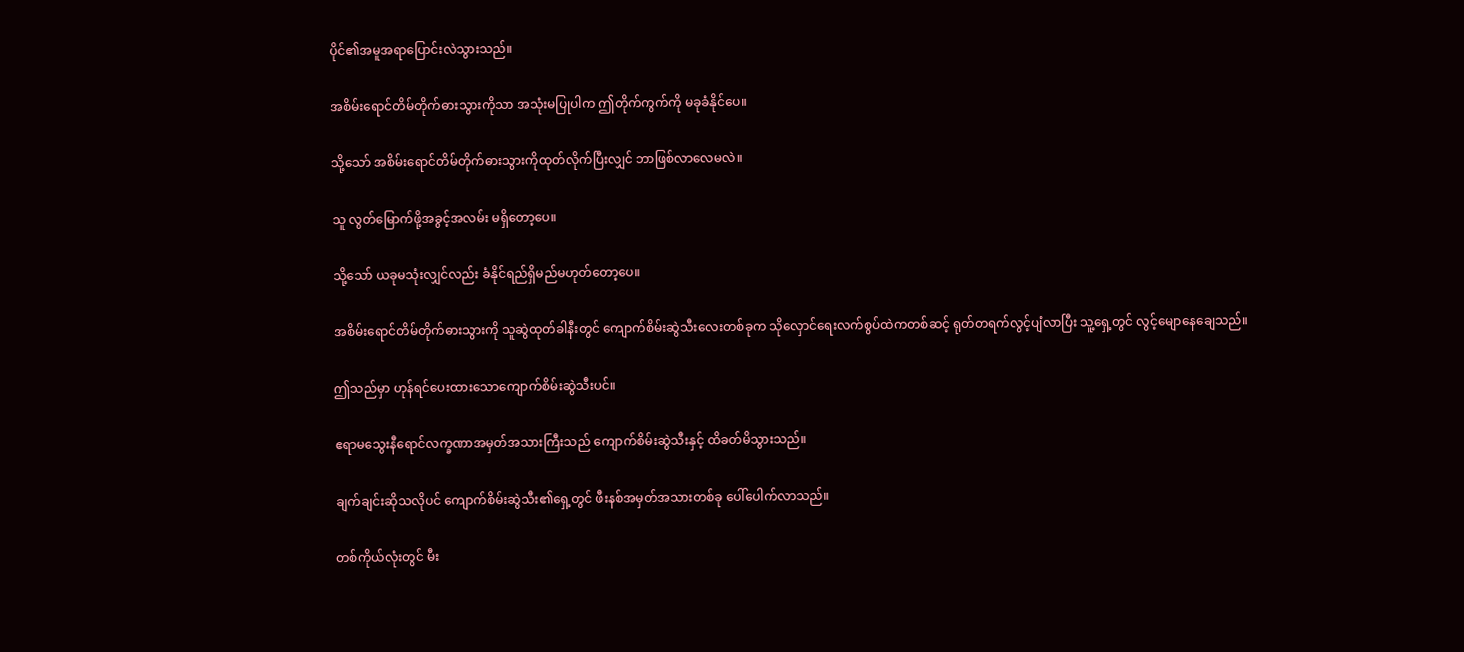ပိုင်၏အမူအရာပြောင်းလဲသွားသည်။

အစိမ်းရောင်တိမ်တိုက်ဓားသွားကိုသာ အသုံးမပြုပါက ဤတိုက်ကွက်ကို မခုခံနိုင်ပေ။

သို့သော် အစိမ်းရောင်တိမ်တိုက်ဓားသွားကိုထုတ်လိုက်ပြီးလျှင် ဘာဖြစ်လာလေမလဲ။

သူ လွတ်မြောက်ဖို့အခွင့်အလမ်း မရှိတော့ပေ။

သို့သော် ယခုမသုံးလျှင်လည်း ခံနိုင်ရည်ရှိမည်မဟုတ်တော့ပေ။

အစိမ်းရောင်တိမ်တိုက်ဓားသွားကို သူဆွဲထုတ်ခါနီးတွင် ကျောက်စိမ်းဆွဲသီးလေးတစ်ခုက သိုလှောင်ရေးလက်စွပ်ထဲကတစ်ဆင့် ရုတ်တရက်လွင့်ပျံလာပြီး သူ့ရှေ့တွင် လွင့်မျောနေချေသည်။

ဤသည်မှာ ဟုန်ရင်ပေးထားသောကျောက်စိမ်းဆွဲသီးပင်။

ဧရာမသွေးနီရောင်လက္ခဏာအမှတ်အသားကြီးသည် ကျောက်စိမ်းဆွဲသီးနှင့် ထိခတ်မိသွားသည်။

ချက်ချင်းဆိုသလိုပင် ကျောက်စိမ်းဆွဲသီး၏ရှေ့တွင် ဖီးနစ်အမှတ်အသားတစ်ခု ပေါ်ပေါက်လာသည်။

တစ်ကိုယ်လုံးတွင် မီး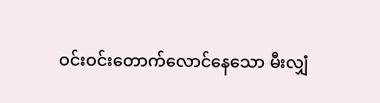ဝင်းဝင်းတောက်လောင်နေသော မီးလျှံ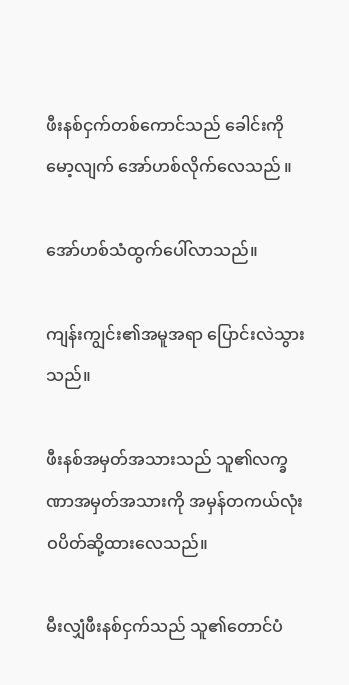ဖီးနစ်ငှက်တစ်ကောင်သည် ခေါင်းကိုမော့လျက် အော်ဟစ်လိုက်လေသည် ။

အော်ဟစ်သံထွက်ပေါ်လာသည်။

ကျန်းကျွင်း၏အမူအရာ ပြောင်းလဲသွားသည်။

ဖီးနစ်အမှတ်အသားသည် သူ၏လက္ခဏာအမှတ်အသားကို အမှန်တကယ်လုံးဝပိတ်ဆို့ထားလေသည်။

မီးလျှံဖီးနစ်ငှက်သည် သူ၏တောင်ပံ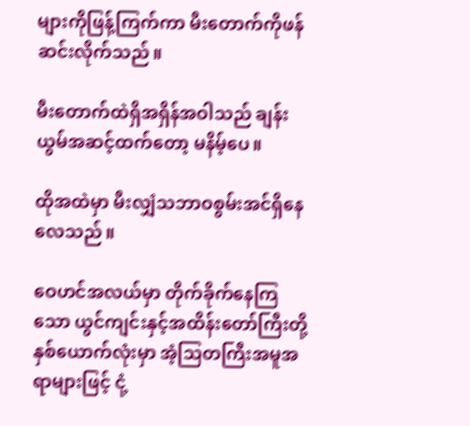များကိုဖြန့်ကြက်ကာ မီးတောက်ကိုဖန်ဆင်းလိုက်သည်။

မီးတောက်ထဲရှိအရှိန်အဝါသည် ချန်းယွမ်အဆင့်ထက်တော့ မနိမ့်ပေ။

ထိုအထဲမှာ မီးလျှံသဘာဝစွမ်းအင်ရှိနေလေသည်။

ဝေဟင်အလယ်မှာ တိုက်ခိုက်နေကြသော ယွင်ကျင်းနှင့်အထိန်းတော်ကြီးတို့နှစ်ယောက်လုံးမှာ အံ့သြတကြီးအမူအရာများဖြင့် ငုံ့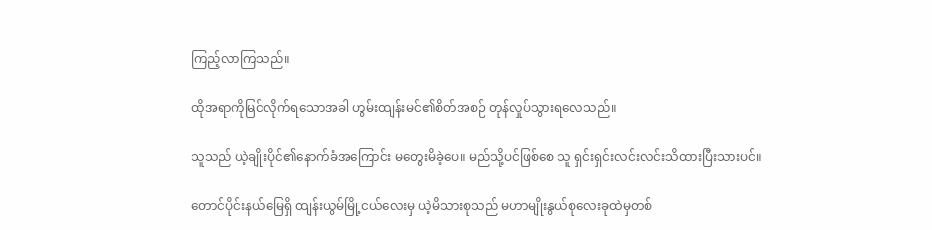ကြည့်လာကြသည်။

ထိုအရာကိုမြင်လိုက်ရသောအခါ ဟွမ်းထျန်းမင်၏စိတ်အစဉ် တုန်လှုပ်သွားရလေသည်။

သူသည် ယဲ့ချိုးပိုင်၏နောက်ခံအကြောင်း မတွေးမိခဲ့ပေ။ မည်သို့ပင်ဖြစ်စေ သူ ရှင်းရှင်းလင်းလင်းသိထားပြီးသားပင်။

တောင်ပိုင်းနယ်မြေရှိ ထျန်းယွမ်မြို့ငယ်လေးမှ ယဲ့မိသားစုသည် မဟာမျိုးနွယ်စုလေးခုထဲမှတစ်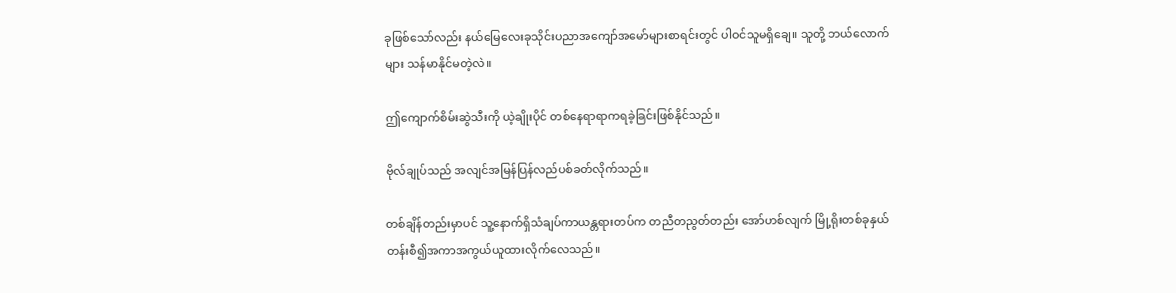ခုဖြစ်သော်လည်း နယ်မြေလေးခုသိုင်းပညာအကျော်အမော်များစာရင်းတွင် ပါဝင်သူမရှိချေ။ သူတို့ ဘယ်လောက်များ သန်မာနိုင်မတဲ့လဲ။

ဤကျောက်စိမ်းဆွဲသီးကို ယဲ့ချိုးပိုင် တစ်နေရာရာကရခဲ့ခြင်းဖြစ်နိုင်သည်။

ဗိုလ်ချုပ်သည် အလျင်အမြန်ပြန်လည်ပစ်ခတ်လိုက်သည်။

တစ်ချိန်တည်းမှာပင် သူ့နောက်ရှိသံချပ်ကာယန္တရားတပ်က တညီတညွတ်တည်း အော်ဟစ်လျက် မြို့ရိုးတစ်ခုနှယ်တန်းစီ၍အကာအကွယ်ယူထားလိုက်လေသည်။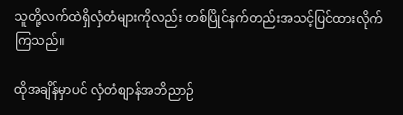သူတို့လက်ထဲရှိလှံတံများကိုလည်း တစ်ပြိုင်နက်တည်းအသင့်ပြင်ထားလိုက်ကြသည်။

ထိုအချိန်မှာပင် လှံတံစျာန်အဘိညာဉ်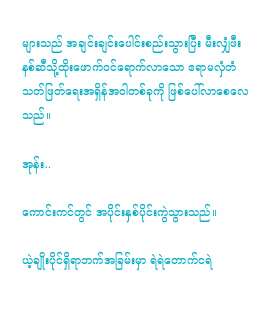များသည် အချင်းချင်းပေါင်းစည်းသွားပြီး မီးလျှံဖီးနစ်ဆီသို့ထိုးဖောက်ဝင်ရောက်လာသော ဧရာမလှံတံသတ်ဖြတ်ရေးအရှိန်အဝါတစ်ခုကို ဖြစ်ပေါ်လာစေလေသည်။

အုန်း..

ကောင်းကင်တွင် အပိုင်းနှစ်ပိုင်းကွဲသွားသည်။

ယဲ့ချိုးပိုင်ရှိရာဘက်အခြမ်းမှာ ရဲရဲတောက်ငရဲ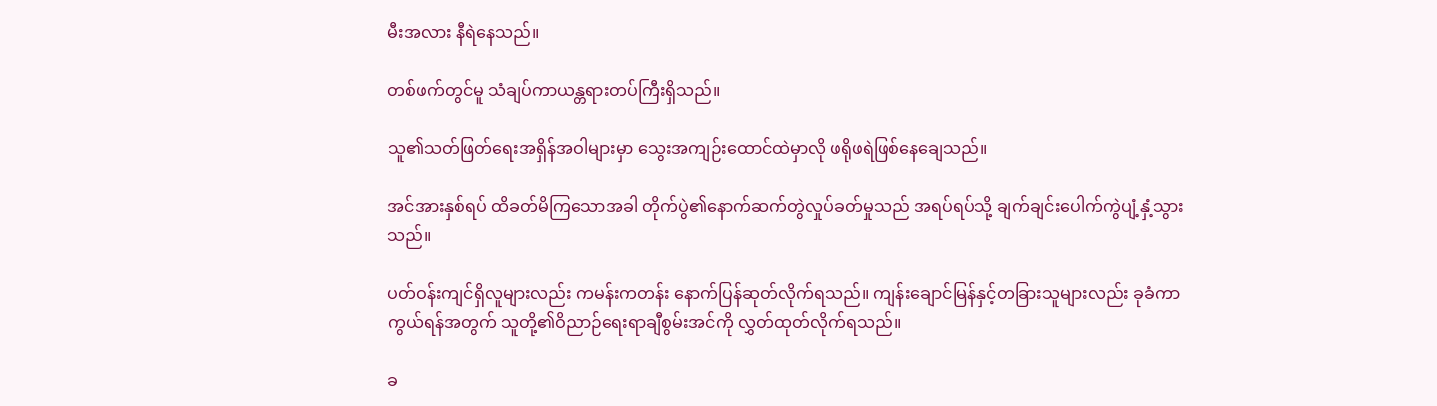မီးအလား နီရဲနေသည်။

တစ်ဖက်တွင်မူ သံချပ်ကာယန္တရားတပ်ကြီးရှိသည်။

သူ၏သတ်ဖြတ်ရေးအရှိန်အဝါများမှာ သွေးအကျဉ်းထောင်ထဲမှာလို ဖရိုဖရဲဖြစ်နေချေသည်။

အင်အားနှစ်ရပ် ထိခတ်မိကြသောအခါ တိုက်ပွဲ၏နောက်ဆက်တွဲလှုပ်ခတ်မှုသည် အရပ်ရပ်သို့ ချက်ချင်းပေါက်ကွဲပျံ့နှံ့သွားသည်။

ပတ်ဝန်းကျင်ရှိလူများလည်း ကမန်းကတန်း နောက်ပြန်ဆုတ်လိုက်ရသည်။ ကျန်းချောင်မြန်နှင့်တခြားသူများလည်း ခုခံကာကွယ်ရန်အတွက် သူတို့၏ဝိညာဉ်ရေးရာချီစွမ်းအင်ကို လွှတ်ထုတ်လိုက်ရသည်။

ခ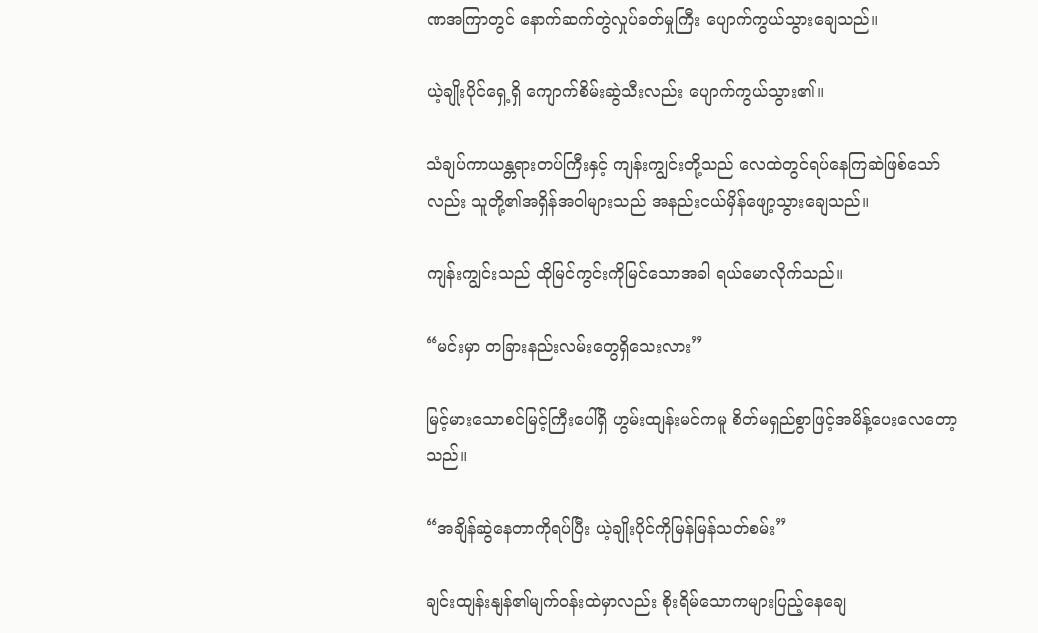ဏအကြာတွင် နောက်ဆက်တွဲလှုပ်ခတ်မှုကြီး ပျောက်ကွယ်သွားချေသည်။

ယဲ့ချိုးပိုင်ရှေ့ရှိ ကျောက်စိမ်းဆွဲသီးလည်း ပျောက်ကွယ်သွား၏။

သံချပ်ကာယန္တရားတပ်ကြီးနှင့် ကျန်းကျွင်းတို့သည် လေထဲတွင်ရပ်နေကြဆဲဖြစ်သော်လည်း သူတို့၏အရှိန်အဝါများသည် အနည်းငယ်မှိန်ဖျော့သွားချေသည်။

ကျန်းကျွင်းသည် ထိုမြင်ကွင်းကိုမြင်သောအခါ ရယ်မောလိုက်သည်။

“မင်းမှာ တခြားနည်းလမ်းတွေရှိသေးလား”

မြင့်မားသောစင်မြင့်ကြီးပေါ်ရှိ ဟွမ်းထျန်းမင်ကမူ စိတ်မရှည်စွာဖြင့်အမိန့်ပေးလေတော့သည်။

“အချိန်ဆွဲနေတာကိုရပ်ပြီး ယဲ့ချိုးပိုင်ကိုမြန်မြန်သတ်စမ်း”

ချင်းထျန်းနျန်၏မျက်ဝန်းထဲမှာလည်း စိုးရိမ်သောကများပြည့်နေချေ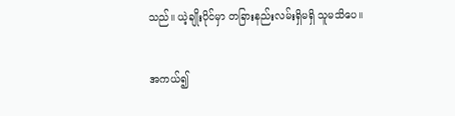သည်။ ယဲ့ချိုးပိုင်မှာ တခြားနည်းလမ်းရှိမရှိ သူမသိပေ။

အကယ်၍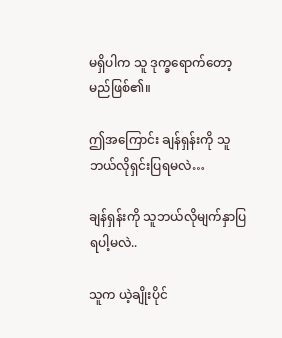မရှိပါက သူ ဒုက္ခရောက်တော့မည်ဖြစ်၏။

ဤအကြောင်း ချန်ရှန်းကို သူဘယ်လိုရှင်းပြရမလဲ…

ချန်ရှန်းကို သူဘယ်လိုမျက်နှာပြရပါ့မလဲ..

သူက ယဲ့ချိုးပိုင်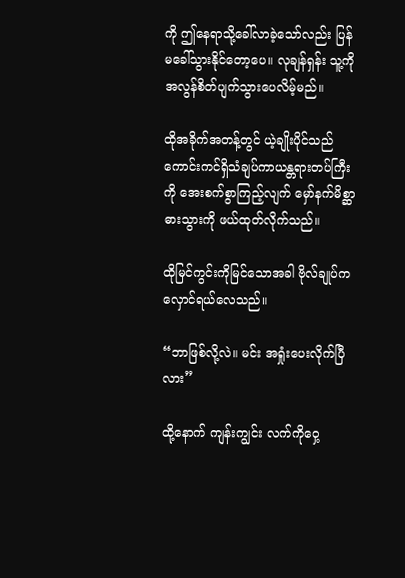ကို ဤနေရာသို့ခေါ်လာခဲ့သော်လည်း ပြန်မခေါ်သွားနိုင်တော့ပေ။ လုချန်ရှန်း သူ့ကို အလွန်စိတ်ပျက်သွားပေလိမ့်မည်။

ထိုအခိုက်အတန့်တွင် ယဲ့ချိုးပိုင်သည် ကောင်းကင်ရှိသံချပ်ကာယန္တရားတပ်ကြီးကို အေးစက်စွာကြည့်လျက် မှော်နက်မိစ္ဆာဓားသွားကို ဖယ်ထုတ်လိုက်သည်။

ထိုမြင်ကွင်းကိုမြင်သောအခါ ဗိုလ်ချုပ်ကလှောင်ရယ်လေသည်။

“ဘာဖြစ်လို့လဲ။ မင်း အရှုံးပေးလိုက်ပြီလား”

ထို့နောက် ကျန်းကျွင်း လက်ကိုဝှေ့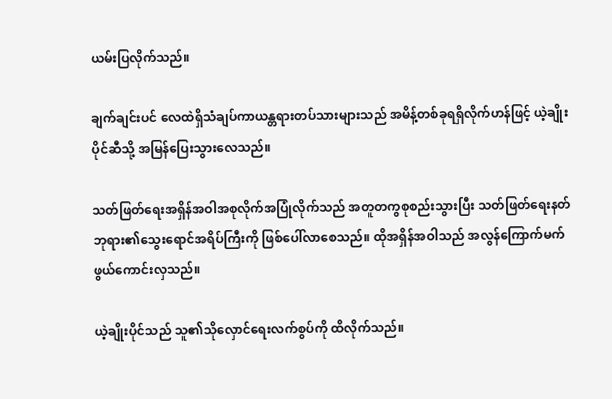ယမ်းပြလိုက်သည်။

ချက်ချင်းပင် လေထဲရှိသံချပ်ကာယန္တရားတပ်သားများသည် အမိန့်တစ်ခုရရှိလိုက်ဟန်ဖြင့် ယဲ့ချိုးပိုင်ဆီသို့ အမြန်ပြေးသွားလေသည်။

သတ်ဖြတ်ရေးအရှိန်အဝါအစုလိုက်အပြုံလိုက်သည် အတူတကွစုစည်းသွားပြီး သတ်ဖြတ်ရေးနတ်ဘုရား၏သွေးရောင်အရိပ်ကြီးကို ဖြစ်ပေါ်လာစေသည်။ ထိုအရှိန်အဝါသည် အလွန်ကြောက်မက်ဖွယ်ကောင်းလှသည်။

ယဲ့ချိုးပိုင်သည် သူ၏သိုလှောင်ရေးလက်စွပ်ကို ထိလိုက်သည်။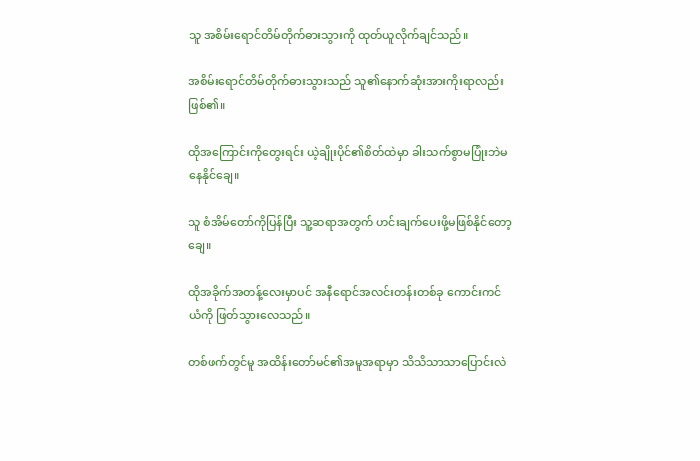သူ အစိမ်းရောင်တိမ်တိုက်ဓားသွားကို ထုတ်ယူလိုက်ချင်သည်။

အစိမ်းရောင်တိမ်တိုက်ဓားသွားသည် သူ၏နောက်ဆုံးအားကိုးရာလည်းဖြစ်၏။

ထိုအကြောင်းကိုတွေးရင်း ယဲ့ချိုးပိုင်၏စိတ်ထဲမှာ ခါးသက်စွာမပြုံးဘဲမနေနိုင်ချေ။

သူ စံအိမ်တော်ကိုပြန်ပြီး သူ့ဆရာအတွက် ဟင်းချက်ပေးဖို့မဖြစ်နိုင်တော့ချေ။

ထိုအခိုက်အတန့်လေးမှာပင် အနီရောင်အလင်းတန်းတစ်ခု ကောင်းကင်ယံကို ဖြတ်သွားလေသည်။

တစ်ဖက်တွင်မူ အထိန်းတော်မင်၏အမူအရာမှာ သိသိသာသာပြောင်းလဲ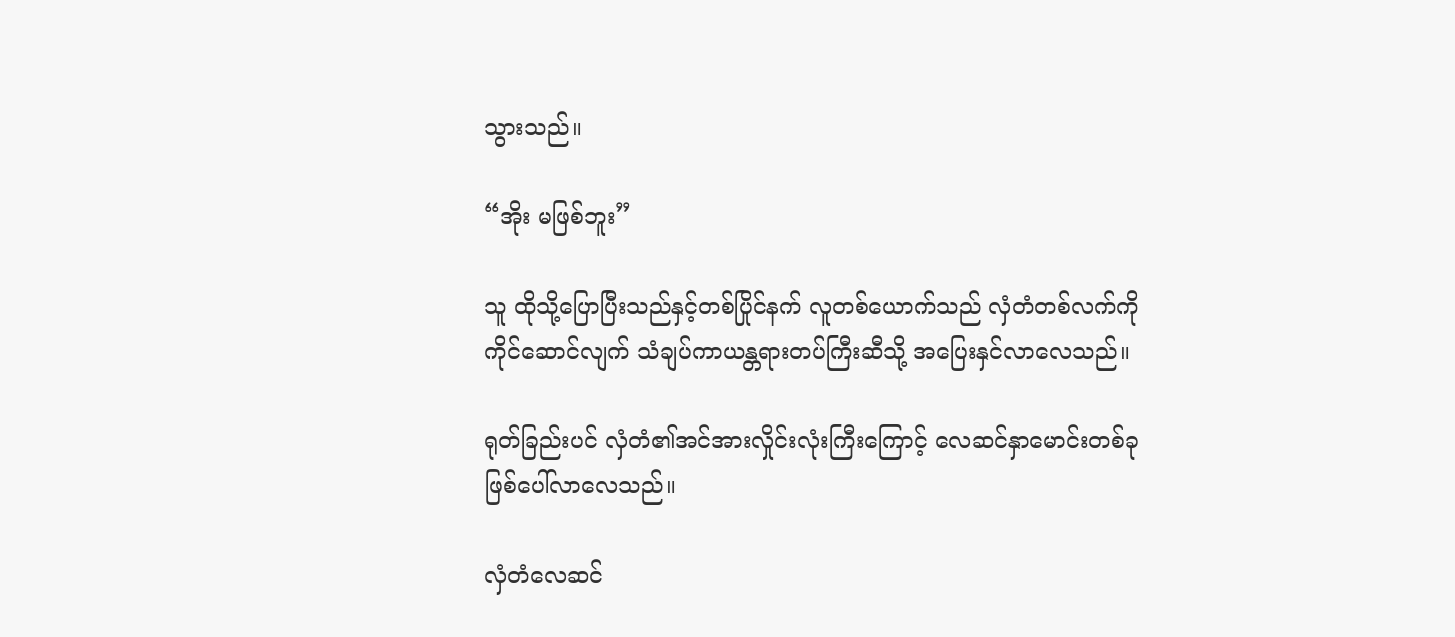သွားသည်။

“အိုး မဖြစ်ဘူး”

သူ ထိုသို့ပြောပြီးသည်နှင့်တစ်ပြိုင်နက် လူတစ်ယောက်သည် လှံတံတစ်လက်ကို ကိုင်ဆောင်လျက် သံချပ်ကာယန္တရားတပ်ကြီးဆီသို့ အပြေးနှင်လာလေသည်။

ရုတ်ခြည်းပင် လှံတံ၏အင်အားလှိုင်းလုံးကြီးကြောင့် လေဆင်နှာမောင်းတစ်ခု ဖြစ်ပေါ်လာလေသည်။

လှံတံလေဆင်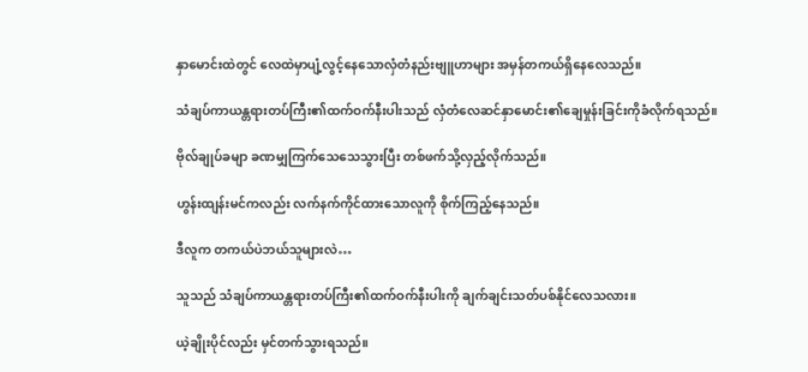နှာမောင်းထဲတွင် လေထဲမှာပျံ့လွင့်နေသောလှံတံနည်းဗျူဟာများ အမှန်တကယ်ရှိနေလေသည်။

သံချပ်ကာယန္တရားတပ်ကြီး၏ထက်ဝက်နီးပါးသည် လှံတံလေဆင်နှာမောင်း၏ချေမှုန်းခြင်းကိုခံလိုက်ရသည်။

ဗိုလ်ချုပ်ခမျာ ခဏမျှကြက်သေသေသွားပြီး တစ်ဖက်သို့လှည့်လိုက်သည်။

ဟွန်းထျန်းမင်ကလည်း လက်နက်ကိုင်ထားသောလူကို စိုက်ကြည့်နေသည်။

ဒီလူက တကယ်ပဲဘယ်သူများလဲ…

သူသည် သံချပ်ကာယန္တရားတပ်ကြီး၏ထက်ဝက်နီးပါးကို ချက်ချင်းသတ်ပစ်နိုင်လေသလား။

ယဲ့ချိုးပိုင်လည်း မှင်တက်သွားရသည်။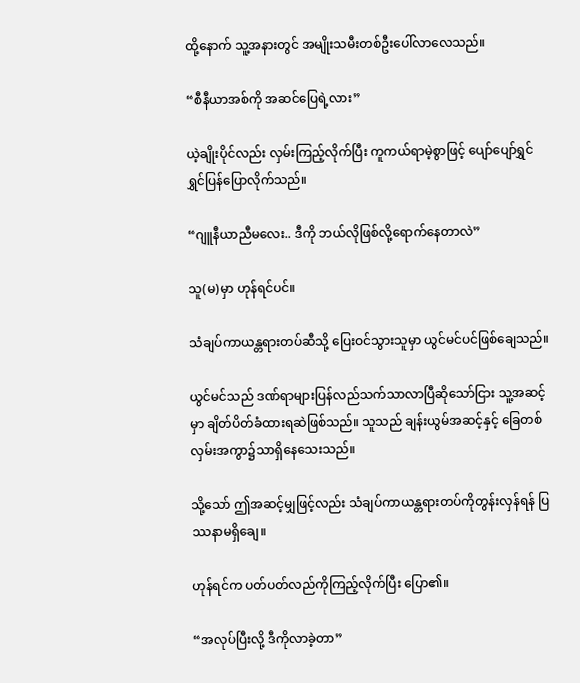ထို့နောက် သူ့အနားတွင် အမျိုးသမီးတစ်ဦးပေါ်လာလေသည်။

“စီနီယာအစ်ကို အဆင်ပြေရဲ့လား”

ယဲ့ချိုးပိုင်လည်း လှမ်းကြည့်လိုက်ပြီး ကူကယ်ရာမဲ့စွာဖြင့် ပျော်ပျော်ရွှင်ရွှင်ပြန်ပြောလိုက်သည်။

“ဂျူနီယာညီမလေး.. ဒီကို ဘယ်လိုဖြစ်လို့ရောက်နေတာလဲ”

သူ(မ)မှာ ဟုန်ရင်ပင်။

သံချပ်ကာယန္တရားတပ်ဆီသို့ ပြေးဝင်သွားသူမှာ ယွင်မင်ပင်ဖြစ်ချေသည်။

ယွင်မင်သည် ဒဏ်ရာများပြန်လည်သက်သာလာပြီဆိုသော်ငြား သူ့အဆင့်မှာ ချိတ်ပိတ်ခံထားရဆဲဖြစ်သည်။ သူသည် ချန်းယွမ်အဆင့်နှင့် ခြေတစ်လှမ်းအကွာ၌သာရှိနေသေးသည်။

သို့သော် ဤအဆင့်မျှဖြင့်လည်း သံချပ်ကာယန္တရားတပ်ကိုတွန်းလှန်ရန် ပြဿနာမရှိချေ။

ဟုန်ရင်က ပတ်ပတ်လည်ကိုကြည့်လိုက်ပြီး ပြော၏။

“အလုပ်ပြီးလို့ ဒီကိုလာခဲ့တာ”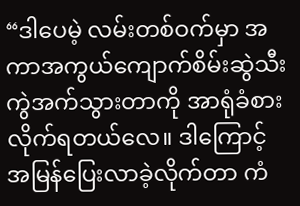“ဒါပေမဲ့ လမ်းတစ်ဝက်မှာ အကာအကွယ်ကျောက်စိမ်းဆွဲသီး ကွဲအက်သွားတာကို အာရုံခံစားလိုက်ရတယ်လေ။ ဒါကြောင့် အမြန်ပြေးလာခဲ့လိုက်တာ ကံ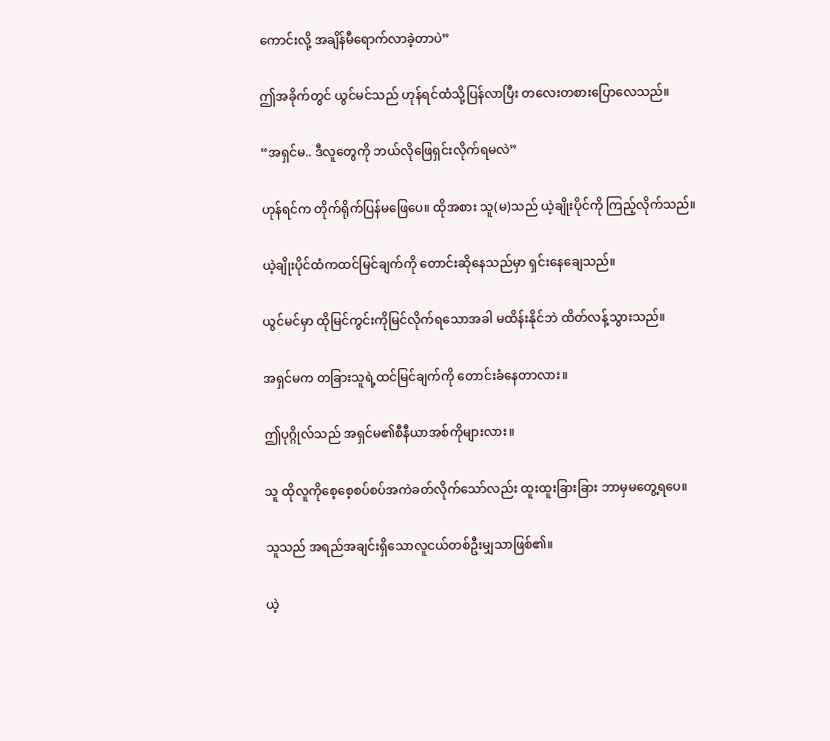ကောင်းလို့ အချိန်မီရောက်လာခဲ့တာပဲ”

ဤအခိုက်တွင် ယွင်မင်သည် ဟုန်ရင်ထံသို့ပြန်လာပြီး တလေးတစားပြောလေသည်။

“အရှင်မ.. ဒီလူတွေကို ဘယ်လိုဖြေရှင်းလိုက်ရမလဲ”

ဟုန်ရင်က တိုက်ရိုက်ပြန်မဖြေပေ။ ထိုအစား သူ(မ)သည် ယဲ့ချိုးပိုင်ကို ကြည့်လိုက်သည်။

ယဲ့ချိုးပိုင်ထံကထင်မြင်ချက်ကို တောင်းဆိုနေသည်မှာ ရှင်းနေချေသည်။

ယွင်မင်မှာ ထိုမြင်ကွင်းကိုမြင်လိုက်ရသောအခါ မထိန်းနိုင်ဘဲ ထိတ်လန့်သွားသည်။

အရှင်မက တခြားသူရဲ့ထင်မြင်ချက်ကို တောင်းခံနေတာလား။

ဤပုဂ္ဂိုလ်သည် အရှင်မ၏စီနီယာအစ်ကိုများလား။

သူ ထိုလူကိုစေ့စေ့စပ်စပ်အကဲခတ်လိုက်သော်လည်း ထူးထူးခြားခြား ဘာမှမတွေ့ရပေ။

သူသည် အရည်အချင်းရှိသောလူငယ်တစ်ဦးမျှသာဖြစ်၏။

ယဲ့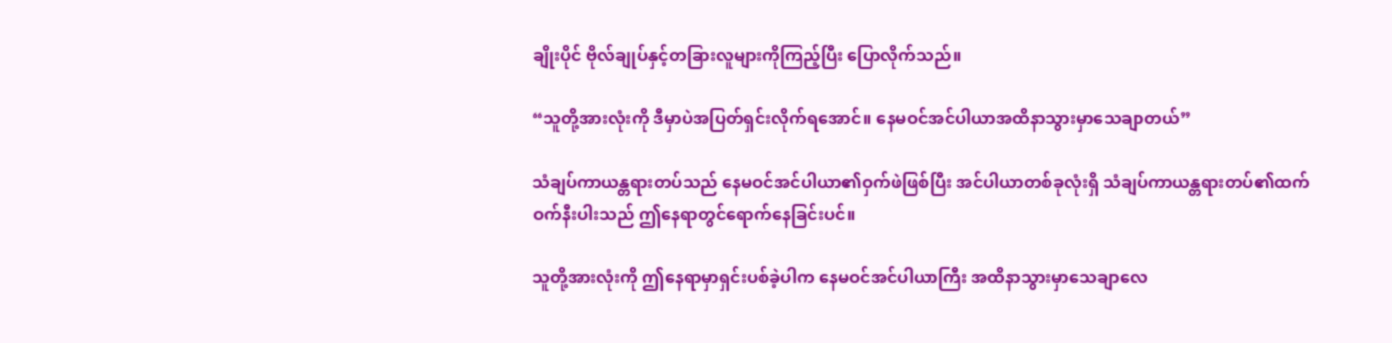ချိုးပိုင် ဗိုလ်ချုပ်နှင့်တခြားလူများကိုကြည့်ပြီး ပြောလိုက်သည်။

“သူတို့အားလုံးကို ဒီမှာပဲအပြတ်ရှင်းလိုက်ရအောင်။ နေမဝင်အင်ပါယာအထိနာသွားမှာသေချာတယ်”

သံချပ်ကာယန္တရားတပ်သည် နေမဝင်အင်ပါယာ၏ဝှက်ဖဲဖြစ်ပြီး အင်ပါယာတစ်ခုလုံးရှိ သံချပ်ကာယန္တရားတပ်၏ထက်ဝက်နီးပါးသည် ဤနေရာတွင်ရောက်နေခြင်းပင်။

သူတို့အားလုံးကို ဤနေရာမှာရှင်းပစ်ခဲ့ပါက နေမဝင်အင်ပါယာကြီး အထိနာသွားမှာသေချာလေ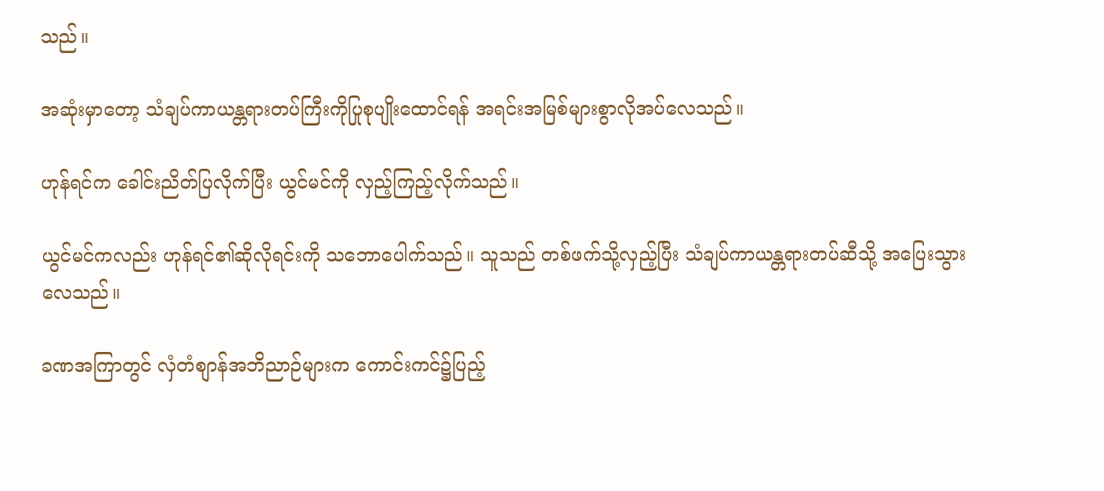သည်။

အဆုံးမှာတော့ သံချပ်ကာယန္တရားတပ်ကြီးကိုပြုစုပျိုးထောင်ရန် အရင်းအမြစ်များစွာလိုအပ်လေသည်။

ဟုန်ရင်က ခေါင်းညိတ်ပြလိုက်ပြီး ယွင်မင်ကို လှည့်ကြည့်လိုက်သည်။

ယွင်မင်ကလည်း ဟုန်ရင်၏ဆိုလိုရင်းကို သဘောပေါက်သည်။ သူသည် တစ်ဖက်သို့လှည့်ပြီး သံချပ်ကာယန္တရားတပ်ဆီသို့ အပြေးသွားလေသည်။

ခဏအကြာတွင် လှံတံစျာန်အဘိညာဉ်များက ကောင်းကင်၌ပြည့်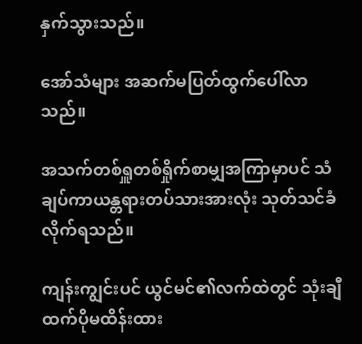နှက်သွားသည်။

အော်သံများ အဆက်မပြတ်ထွက်ပေါ်လာသည်။

အသက်တစ်ရှူတစ်ရှိုက်စာမျှအကြာမှာပင် သံချပ်ကာယန္တရားတပ်သားအားလုံး သုတ်သင်ခံလိုက်ရသည်။

ကျန်းကျွင်းပင် ယွင်မင်၏လက်ထဲတွင် သုံးချီထက်ပိုမထိန်းထား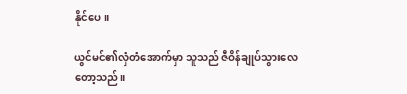နိုင်ပေ။

ယွင်မင်၏လှံတံအောက်မှာ သူသည် ဇီဝိန်ချုပ်သွားလေတော့သည်။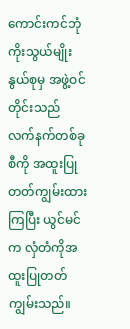ကောင်းကင်ဘုံကိုးသွယ်မျိုးနွယ်စုမှ အဖွဲ့ဝင်တိုင်းသည် လက်နက်တစ်ခုစီကို အထူးပြုတတ်ကျွမ်းထားကြပြီး ယွင်မင်က လှံတံကိုအထူးပြုတတ်ကျွမ်းသည်။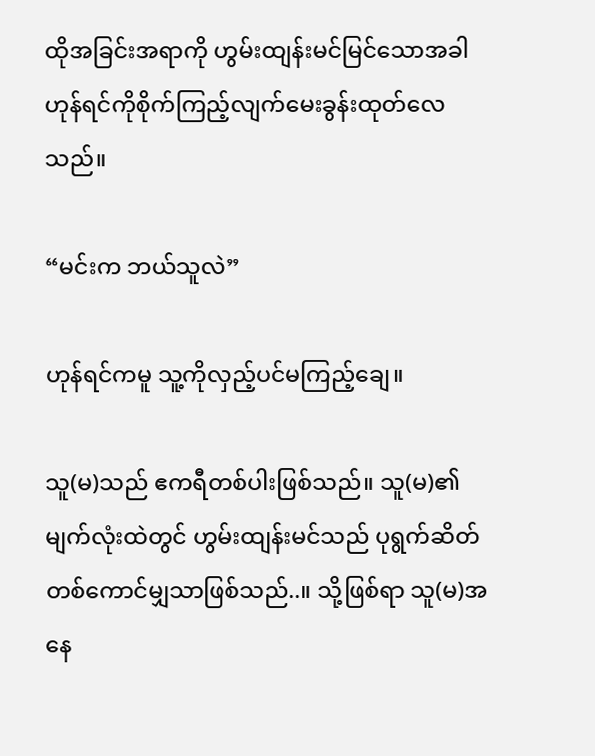ထိုအခြင်းအရာကို ဟွမ်းထျန်းမင်မြင်သောအခါ ဟုန်ရင်ကိုစိုက်ကြည့်လျက်မေးခွန်းထုတ်လေသည်။

“မင်းက ဘယ်သူလဲ”

ဟုန်ရင်ကမူ သူ့ကိုလှည့်ပင်မကြည့်ချေ။

သူ(မ)သည် ဧကရီတစ်ပါးဖြစ်သည်။ သူ(မ)၏မျက်လုံးထဲတွင် ဟွမ်းထျန်းမင်သည် ပုရွက်ဆိတ်တစ်ကောင်မျှသာဖြစ်သည်..။ သို့ဖြစ်ရာ သူ(မ)အနေ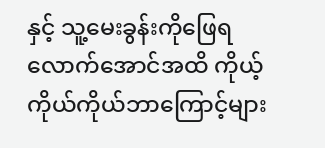နှင့် သူ့မေးခွန်းကိုဖြေရလောက်အောင်အထိ ကိုယ့်ကိုယ်ကိုယ်ဘာကြောင့်များ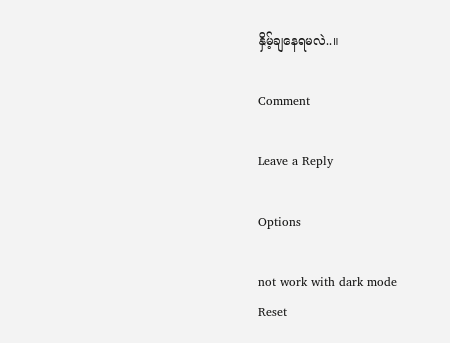နှိမ့်ချနေရမလဲ..။

Comment

Leave a Reply

Options

not work with dark mode
Reset